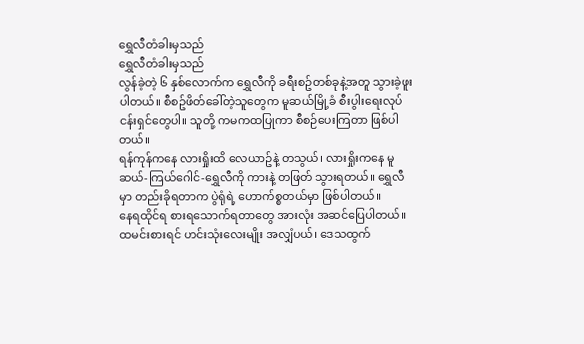ရွှေလီတံခါးမှသည်
ရွှေလီတံခါးမှသည်
လွန်ခဲ့တဲ့ ၆ နှစ်လောက်က ရွှေလီကို ခရီးစဥ်တစ်ခုနဲ့အတူ သွားခဲ့ဖူးပါတယ်။ စီစဥ်ဖိတ်ခေါ်တဲ့သူတွေက မူဆယ်မြို့ခံ စီးပွါးရေးလုပ်ငန်းရှင်တွေပါ။ သူတို့ ကမကထပြုကာ စီစဉ်ပေးကြတာ ဖြစ်ပါတယ်။
ရန်ကုန်ကနေ လားရှိုးထိ လေယာဥ်နဲ့ တသွယ်၊ လားရှိုးကနေ မူဆယ်-ကြယ်ဂေါင်-ရွှေလီကို ကားနဲ့ တဖြတ် သွားရတယ်။ ရွှေလီမှာ တည်းခိုရတာက ပွဲရုံရဲ့ ဟောက်စ္စတယ်မှာ ဖြစ်ပါတယ်။
နေရထိုင်ရ စားရသောက်ရတာတွေ အားလုံး အဆင်ပြေပါတယ်။ ထမင်းစားရင် ဟင်းသုံးလေးမျိုး အလျှံပယ်၊ ဒေသထွက်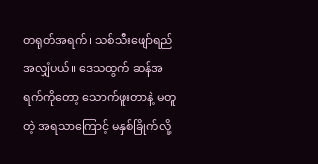တရုတ်အရက်၊ သစ်သီးဖျော်ရည် အလျှံပယ်။ ဒေသထွက် ဆန်အရက်ကိုတော့ သောက်ဖူးတာနဲ့ မတူတဲ့ အရသာကြောင့် မနှစ်ခြိုက်လို့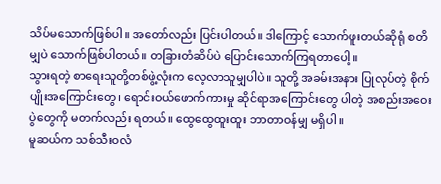သိပ်မသောက်ဖြစ်ပါ။ အတော်လည်း ပြင်းပါတယ်။ ဒါကြောင့် သောက်ဖူးတယ်ဆိုရုံ စတိမျှပဲ သောက်ဖြစ်ပါတယ်။ တခြားတံဆိပ်ပဲ ပြောင်းသောက်ကြရတာပေါ့။
သွားရတဲ့ စာရေးသူတို့တစ်ဖွဲ့လုံးက လေ့လာသူမျှပါပဲ။ သူတို့ အခမ်းအနား ပြုလုပ်တဲ့ စိုက်ပျိုးအကြောင်းတွေ၊ ရောင်းဝယ်ဖောက်ကားမှု ဆိုင်ရာအကြောင်းတွေ ပါတဲ့ အစည်းအဝေးပွဲတွေကို မတက်လည်း ရတယ်။ ထွေထွေထူးထူး ဘာတာဝန်မျှ မရှိပါ။
မူဆယ်က သစ်သီးဝလံ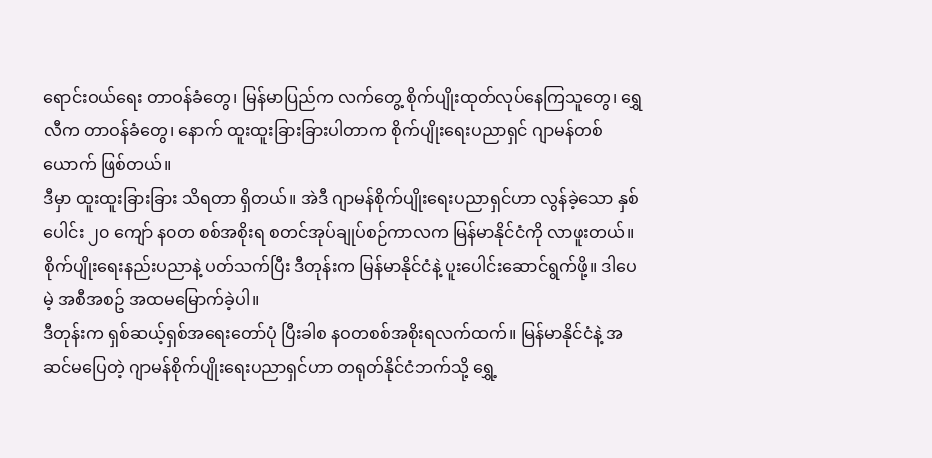ရောင်းဝယ်ရေး တာဝန်ခံတွေ၊ မြန်မာပြည်က လက်တွေ့ စိုက်ပျိုးထုတ်လုပ်နေကြသူတွေ၊ ရွှေလီက တာဝန်ခံတွေ၊ နောက် ထူးထူးခြားခြားပါတာက စိုက်ပျိုးရေးပညာရှင် ဂျာမန်တစ်ယောက် ဖြစ်တယ်။
ဒီမှာ ထူးထူးခြားခြား သိရတာ ရှိတယ်။ အဲဒီ ဂျာမန်စိုက်ပျိုးရေးပညာရှင်ဟာ လွန်ခဲ့သော နှစ်ပေါင်း ၂၀ ကျော် န၀တ စစ်အစိုးရ စတင်အုပ်ချုပ်စဉ်ကာလက မြန်မာနိုင်ငံကို လာဖူးတယ်။ စိုက်ပျိုးရေးနည်းပညာနဲ့ ပတ်သက်ပြီး ဒီတုန်းက မြန်မာနိုင်ငံနဲ့ ပူးပေါင်းဆောင်ရွက်ဖို့။ ဒါပေမဲ့ အစီအစဥ် အထမမြောက်ခဲ့ပါ။
ဒီတုန်းက ရှစ်ဆယ့်ရှစ်အရေးတော်ပုံ ပြီးခါစ နဝတစစ်အစိုးရလက်ထက်။ မြန်မာနိုင်ငံနဲ့ အဆင်မပြေတဲ့ ဂျာမန်စိုက်ပျိုးရေးပညာရှင်ဟာ တရုတ်နိုင်ငံဘက်သို့ ရွှေ့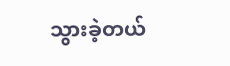သွားခဲ့တယ်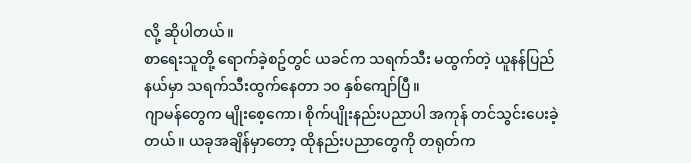လို့ ဆိုပါတယ်။
စာရေးသူတို့ ရောက်ခဲ့စဥ်တွင် ယခင်က သရက်သီး မထွက်တဲ့ ယူနန်ပြည်နယ်မှာ သရက်သီးထွက်နေတာ ၁၀ နှစ်ကျော်ပြီ။
ဂျာမန်တွေက မျိုးစေ့ကော၊ စိုက်ပျိုးနည်းပညာပါ အကုန် တင်သွင်းပေးခဲ့တယ်။ ယခုအချိန်မှာတော့ ထိုနည်းပညာတွေကို တရုတ်က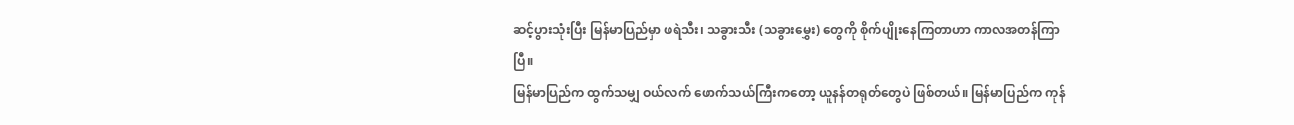ဆင့်ပွားသုံးပြီး မြန်မာပြည်မှာ ဖရဲသီး၊ သခွားသီး (သခွားမွှေး) တွေကို စိုက်ပျိုးနေကြတာဟာ ကာလအတန်ကြာပြီ။
မြန်မာပြည်က ထွက်သမျှ ဝယ်လက် ဖောက်သယ်ကြီးကတော့ ယူနန်တရုတ်တွေပဲ ဖြစ်တယ်။ မြန်မာပြည်က ကုန်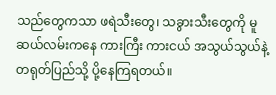သည်တွေကသာ ဖရဲသီးတွေ၊ သခွားသီးတွေကို မူဆယ်လမ်းကနေ ကားကြီး ကားငယ် အသွယ်သွယ်နဲ့ တရုတ်ပြည်သို့ ပို့နေကြရတယ်။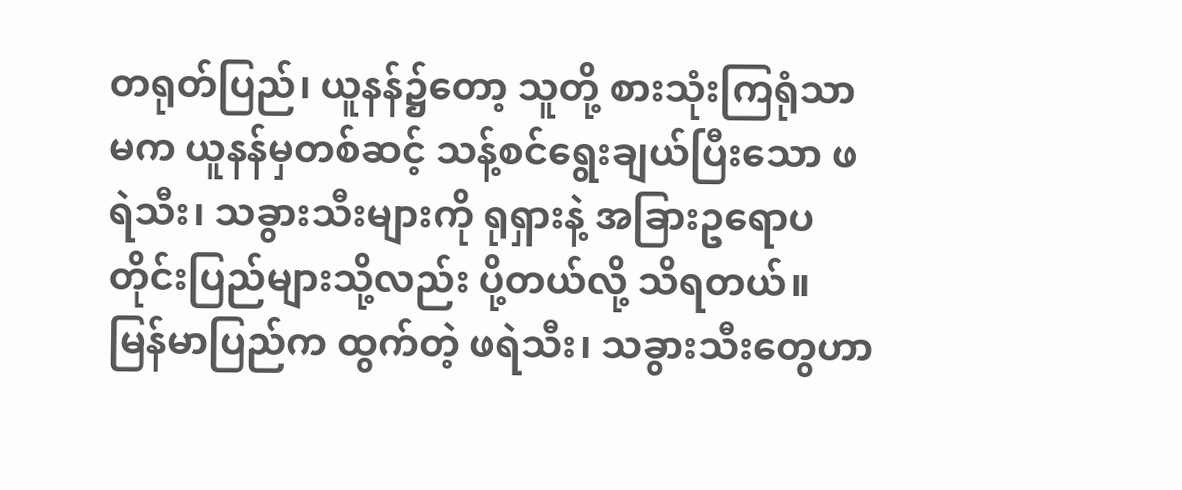တရုတ်ပြည်၊ ယူနန်၌တော့ သူတို့ စားသုံးကြရုံသာမက ယူနန်မှတစ်ဆင့် သန့်စင်ရွေးချယ်ပြီးသော ဖရဲသီး၊ သခွားသီးများကို ရုရှားနဲ့ အခြားဥရောပ တိုင်းပြည်များသို့လည်း ပို့တယ်လို့ သိရတယ်။
မြန်မာပြည်က ထွက်တဲ့ ဖရဲသီး၊ သခွားသီးတွေဟာ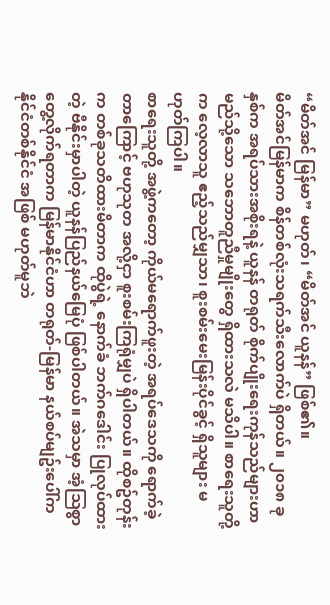“မိတ်အင် မြန်မာ” မဟုတ်၊ “မိတ်အင် ယူနန်” ဖြစ်၏။
မိတ်အင်မြန်မာက စိန်တစ်လုံးသရက်သီးလောက်ပဲ ရှိတယ်။ ၂၀၁၈ ခုနှစ်က အရပ်သားအစိုးရနဲ့ ယူနန် တရုတ် စိုက်ပျိုးရေးကုန်သည်များဟာ မည်သို့သော သဘောတူညီမှုမျိုးတွေ ရှိထားသလဲ မသိပါ။ စာရေးသူတို့က လေ့လာသူ ဧည့်သည်မျှသာ၊ စူးစမ်းမေးမြန်းပိုင်ခွင့် ရှိသူများ မဟုတ်ကြပါ။
စာရေးသူတို့ အဖွဲ့ကတော့ ကိုယ်မရောက်ဖူးတဲ့ အရပ်ဒေသကို ရောက်ခဲ့တာကြောင့် ဗဟုသုတ အလို့ငှာ စူးစမ်းကြရုံမျှပဲ ရှိပါတယ်။ ထိုစဥ်တုန်းက တစ်ခုသတိထားမိတာက ထိုပွဲရဲ့ နောက်ခံ ဘက်ဂဒေါင်း ပြုလုပ်ထားတဲ့ ဗီနိုင်းမှာပါတဲ့ ယူနန်ပြည်နယ်မြေပုံ ဖြစ်ပါတယ်။ အဲသမှာ အံ့သြစွာ တွေ့လိုက်ရတာက မြန်မာနိုင်ငံဟာ တရုတ်-မြန်မာ နယ်စပ်မျဥ်းပေါ်က နိုင်ငံတစ်နိုင်ငံ အဖြစ် မဟုတ်မူဘဲ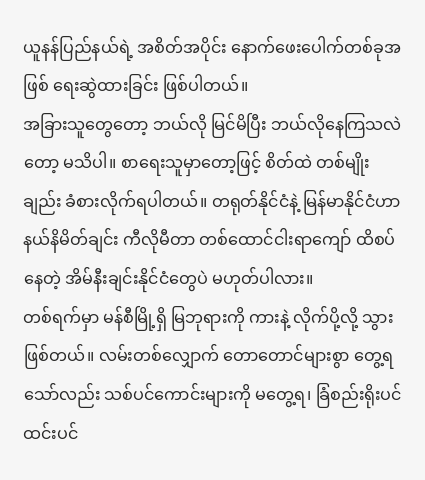ယူနန်ပြည်နယ်ရဲ့ အစိတ်အပိုင်း နောက်ဖေးပေါက်တစ်ခုအဖြစ် ရေးဆွဲထားခြင်း ဖြစ်ပါတယ်။
အခြားသူတွေတော့ ဘယ်လို မြင်မိပြီး ဘယ်လိုနေကြသလဲတော့ မသိပါ။ စာရေးသူမှာတော့ဖြင့် စိတ်ထဲ တစ်မျိုးချည်း ခံစားလိုက်ရပါတယ်။ တရုတ်နိုင်ငံနဲ့ မြန်မာနိုင်ငံဟာ နယ်နိမိတ်ချင်း ကီလိုမီတာ တစ်ထောင်ငါးရာကျော် ထိစပ်နေတဲ့ အိမ်နီးချင်းနိုင်ငံတွေပဲ မဟုတ်ပါလား။
တစ်ရက်မှာ မန်စီမြို့ရှိ မြဘုရားကို ကားနဲ့ လိုက်ပို့လို့ သွားဖြစ်တယ်။ လမ်းတစ်လျှောက် တောတောင်များစွာ တွေ့ရသော်လည်း သစ်ပင်ကောင်းများကို မတွေ့ရ၊ ခြံစည်းရိုးပင် ထင်းပင်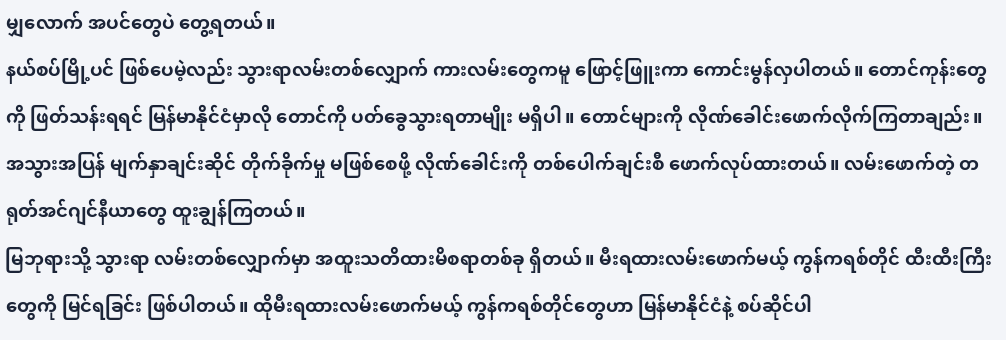မျှလောက် အပင်တွေပဲ တွေ့ရတယ်။
နယ်စပ်မြို့ပင် ဖြစ်ပေမဲ့လည်း သွားရာလမ်းတစ်လျှောက် ကားလမ်းတွေကမူ ဖြောင့်ဖြူးကာ ကောင်းမွန်လှပါတယ်။ တောင်ကုန်းတွေကို ဖြတ်သန်းရရင် မြန်မာနိုင်ငံမှာလို တောင်ကို ပတ်ခွေသွားရတာမျိုး မရှိပါ။ တောင်များကို လိုဏ်ခေါင်းဖောက်လိုက်ကြတာချည်း။
အသွားအပြန် မျက်နှာချင်းဆိုင် တိုက်ခိုက်မှု မဖြစ်စေဖို့ လိုဏ်ခေါင်းကို တစ်ပေါက်ချင်းစီ ဖောက်လုပ်ထားတယ်။ လမ်းဖောက်တဲ့ တရုတ်အင်ဂျင်နီယာတွေ ထူးချွန်ကြတယ်။
မြဘုရားသို့ သွားရာ လမ်းတစ်လျှောက်မှာ အထူးသတိထားမိစရာတစ်ခု ရှိတယ်။ မီးရထားလမ်းဖောက်မယ့် ကွန်ကရစ်တိုင် ထီးထီးကြီးတွေကို မြင်ရခြင်း ဖြစ်ပါတယ်။ ထိုမီးရထားလမ်းဖောက်မယ့် ကွန်ကရစ်တိုင်တွေဟာ မြန်မာနိုင်ငံနဲ့ စပ်ဆိုင်ပါ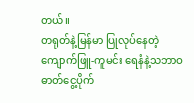တယ်။
တရုတ်နဲ့မြန်မာ ပြုလုပ်နေတဲ့ ကျောက်ဖြူ-ကူမင်း ရေနံနဲ့သဘာဝဓာတ်ငွေ့ပိုက်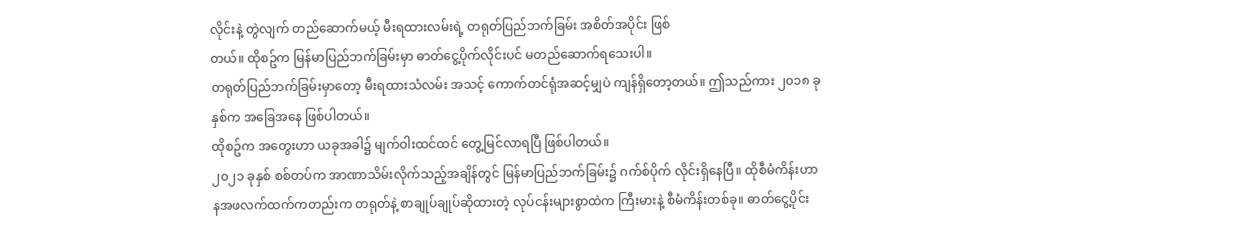လိုင်းနဲ့ တွဲလျက် တည်ဆောက်မယ့် မီးရထားလမ်းရဲ့ တရုတ်ပြည်ဘက်ခြမ်း အစိတ်အပိုင်း ဖြစ်
တယ်။ ထိုစဥ်က မြန်မာပြည်ဘက်ခြမ်းမှာ ဓာတ်ငွေ့ပိုက်လိုင်းပင် မတည်ဆောက်ရသေးပါ။
တရုတ်ပြည်ဘက်ခြမ်းမှာတော့ မီးရထားသံလမ်း အသင့် ကောက်တင်ရုံအဆင့်မျှပဲ ကျန်ရှိတော့တယ်။ ဤသည်ကား ၂၀၁၈ ခုနှစ်က အခြေအနေ ဖြစ်ပါတယ်။
ထိုစဥ်က အတွေးဟာ ယခုအခါ၌ မျက်ဝါးထင်ထင် တွေ့မြင်လာရပြီ ဖြစ်ပါတယ်။
၂၀၂၁ ခုနှစ် စစ်တပ်က အာဏာသိမ်းလိုက်သည့်အချိန်တွင် မြန်မာပြည်ဘက်ခြမ်း၌ ဂက်စ်ပိုက် လိုင်းရှိနေပြီ။ ထိုစီမံကိန်းဟာ နအဖလက်ထက်ကတည်းက တရုတ်နဲ့ စာချုပ်ချုပ်ဆိုထားတဲ့ လုပ်ငန်းများစွာထဲက ကြီးမားနဲ့ စီမံကိန်းတစ်ခု။ ဓာတ်ငွေ့ပိုင်း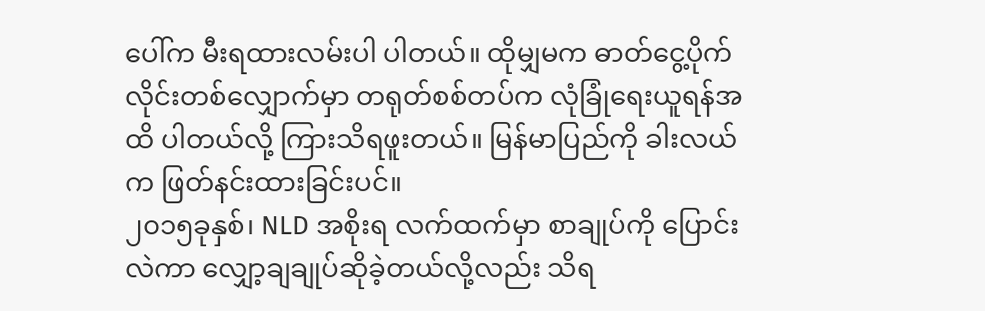ပေါ်က မီးရထားလမ်းပါ ပါတယ်။ ထိုမျှမက ဓာတ်ငွေ့ပိုက်လိုင်းတစ်လျှောက်မှာ တရုတ်စစ်တပ်က လုံခြုံရေးယူရန်အထိ ပါတယ်လို့ ကြားသိရဖူးတယ်။ မြန်မာပြည်ကို ခါးလယ်က ဖြတ်နင်းထားခြင်းပင်။
၂၀၁၅ခုနှစ်၊ NLD အစိုးရ လက်ထက်မှာ စာချုပ်ကို ပြောင်းလဲကာ လျှော့ချချုပ်ဆိုခဲ့တယ်လို့လည်း သိရ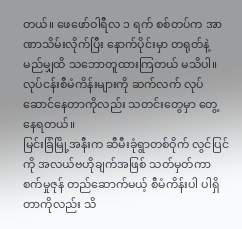တယ်။ ဖေဖော်ဝါရီလ ၁ ရက် စစ်တပ်က အာဏာသိမ်းလိုက်ပြီး နောက်ပိုင်းမှာ တရုတ်နဲ့ မည်မျှထိ သဘောတူထားကြတယ် မသိပါ။ လုပ်ငန်းစီမံကိန်းများကို ဆက်လက် လုပ်ဆောင်နေတာကိုလည်း သတင်းတွေမှာ တွေ့နေရတယ်။
မြင်းခြံမြို့အနီးက ဆီမီးခုံရွာတစ်ဝိုက် လွင်ပြင်ကို အလယ်ဗဟိုချက်အဖြစ် သတ်မှတ်ကာ စက်မှုဇုန် တည်ဆောက်မယ့် စီမံကိန်းပါ ပါရှိတာကိုလည်း သိ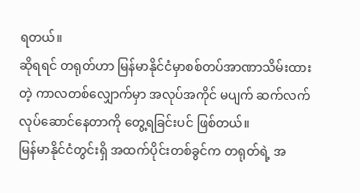ရတယ်။
ဆိုရရင် တရုတ်ဟာ မြန်မာနိုင်ငံမှာစစ်တပ်အာဏာသိမ်းထားတဲ့ ကာလတစ်လျှောက်မှာ အလုပ်အကိုင် မပျက် ဆက်လက်လုပ်ဆောင်နေတာကို တွေ့ရခြင်းပင် ဖြစ်တယ်။
မြန်မာနိုင်ငံတွင်းရှိ အထက်ပိုင်းတစ်ခွင်က တရုတ်ရဲ့ အ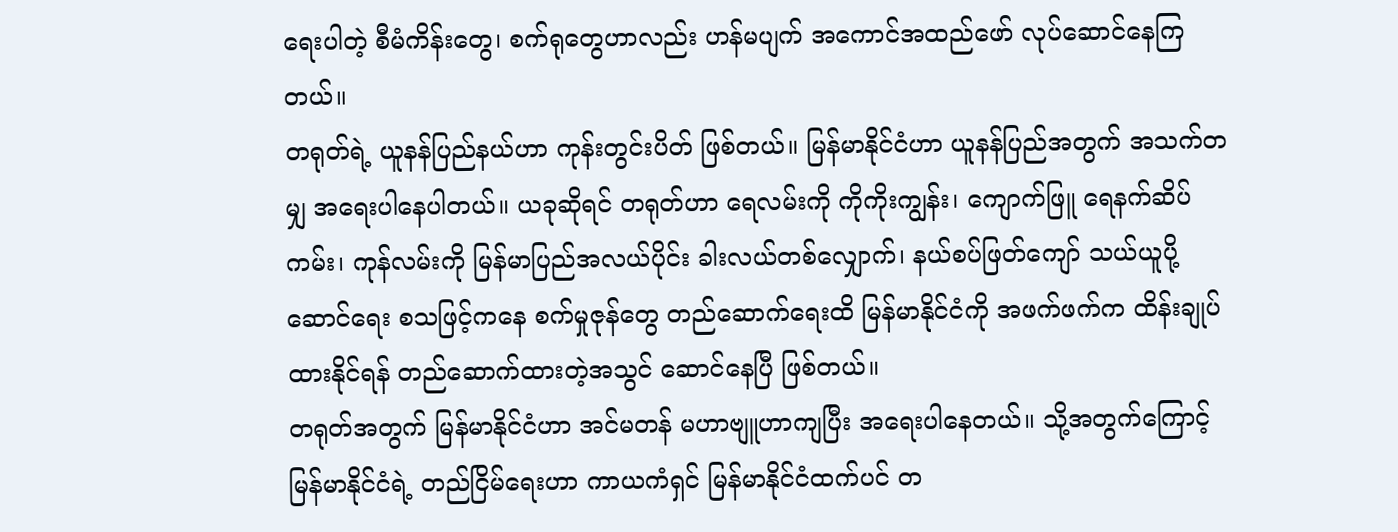ရေးပါတဲ့ စီမံကိန်းတွေ၊ စက်ရုတွေဟာလည်း ဟန်မပျက် အကောင်အထည်ဖော် လုပ်ဆောင်နေကြတယ်။
တရုတ်ရဲ့ ယူနန်ပြည်နယ်ဟာ ကုန်းတွင်းပိတ် ဖြစ်တယ်။ မြန်မာနိုင်ငံဟာ ယူနန်ပြည်အတွက် အသက်တမျှ အရေးပါနေပါတယ်။ ယခုဆိုရင် တရုတ်ဟာ ရေလမ်းကို ကိုကိုးကျွန်း၊ ကျောက်ဖြူ ရေနက်ဆိပ်ကမ်း၊ ကုန်လမ်းကို မြန်မာပြည်အလယ်ပိုင်း ခါးလယ်တစ်လျှောက်၊ နယ်စပ်ဖြတ်ကျော် သယ်ယူပို့ဆောင်ရေး စသဖြင့်ကနေ စက်မှုဇုန်တွေ တည်ဆောက်ရေးထိ မြန်မာနိုင်ငံကို အဖက်ဖက်က ထိန်းချုပ်ထားနိုင်ရန် တည်ဆောက်ထားတဲ့အသွင် ဆောင်နေပြီ ဖြစ်တယ်။
တရုတ်အတွက် မြန်မာနိုင်ငံဟာ အင်မတန် မဟာဗျူဟာကျပြီး အရေးပါနေတယ်။ သို့အတွက်ကြောင့် မြန်မာနိုင်ငံရဲ့ တည်ငြိမ်ရေးဟာ ကာယကံရှင် မြန်မာနိုင်ငံထက်ပင် တ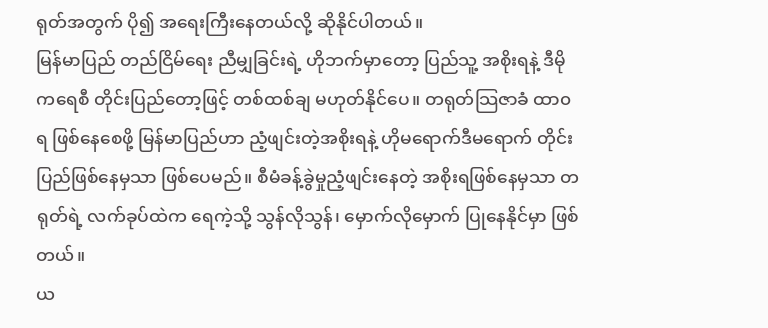ရုတ်အတွက် ပို၍ အရေးကြီးနေတယ်လို့ ဆိုနိုင်ပါတယ်။
မြန်မာပြည် တည်ငြိမ်ရေး ညီမျှခြင်းရဲ့ ဟိုဘက်မှာတော့ ပြည်သူ့ အစိုးရနဲ့ ဒီမိုကရေစီ တိုင်းပြည်တော့ဖြင့် တစ်ထစ်ချ မဟုတ်နိုင်ပေ။ တရုတ်သြဇာခံ ထာ၀ရ ဖြစ်နေစေဖို့ မြန်မာပြည်ဟာ ညံ့ဖျင်းတဲ့အစိုးရနဲ့ ဟိုမရောက်ဒီမရောက် တိုင်းပြည်ဖြစ်နေမှသာ ဖြစ်ပေမည်။ စီမံခန့်ခွဲမှုညံ့ဖျင်းနေတဲ့ အစိုးရဖြစ်နေမှသာ တရုတ်ရဲ့ လက်ခုပ်ထဲက ရေကဲ့သို့ သွန်လိုသွန်၊ မှောက်လိုမှောက် ပြုနေနိုင်မှာ ဖြစ်တယ်။
ယ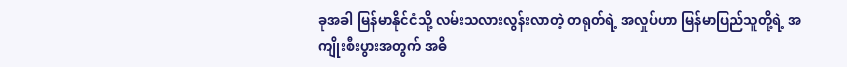ခုအခါ မြန်မာနိုင်ငံသို့ လမ်းသလားလွန်းလာတဲ့ တရုတ်ရဲ့ အလှုပ်ဟာ မြန်မာပြည်သူတို့ရဲ့ အကျိုးစီးပွားအတွက် အဓိ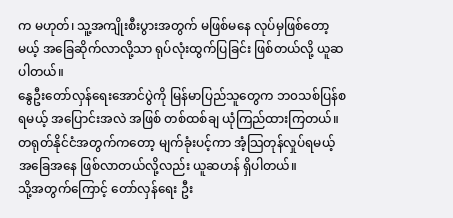က မဟုတ်၊ သူ့အကျိုးစီးပွားအတွက် မဖြစ်မနေ လုပ်မှဖြစ်တော့မယ့် အခြေဆိုက်လာလို့သာ ရုပ်လုံးထွက်ပြခြင်း ဖြစ်တယ်လို့ ယူဆပါတယ်။
နွေဦးတော်လှန်ရေးအောင်ပွဲကို မြန်မာပြည်သူတွေက ဘ၀သစ်ပြန်စရမယ့် အပြောင်းအလဲ အဖြစ် တစ်ထစ်ချ ယုံကြည်ထားကြတယ်။ တရုတ်နိုင်ငံအတွက်ကတော့ မျက်ခုံးပင့်ကာ အံ့သြတုန်လှုပ်ရမယ့် အခြေအနေ ဖြစ်လာတယ်လို့လည်း ယူဆဟန် ရှိပါတယ်။
သို့အတွက်ကြောင့် တော်လှန်ရေး ဦး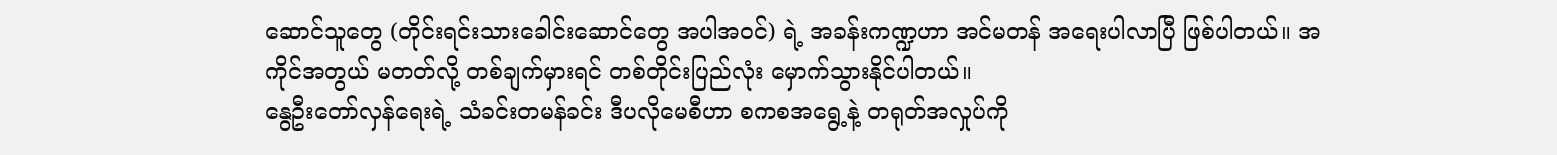ဆောင်သူတွေ (တိုင်းရင်းသားခေါင်းဆောင်တွေ အပါအဝင်) ရဲ့ အခန်းကဏ္ဍဟာ အင်မတန် အရေးပါလာပြီ ဖြစ်ပါတယ်။ အကိုင်အတွယ် မတတ်လို့ တစ်ချက်မှားရင် တစ်တိုင်းပြည်လုံး မှောက်သွားနိုင်ပါတယ်။
နွေဦးတော်လှန်ရေးရဲ့ သံခင်းတမန်ခင်း ဒီပလိုမေစီဟာ စကစအရွေ့နဲ့ တရုတ်အလှုပ်ကို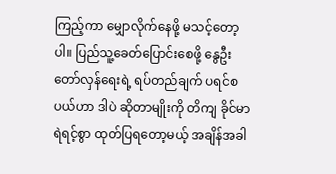ကြည့်ကာ မျှောလိုက်နေဖို့ မသင့်တော့ပါ။ ပြည်သူ့ခေတ်ပြောင်းစေဖို့ နွေဦးတော်လှန်ရေးရဲ့ ရပ်တည်ချက် ပရင်စပယ်ဟာ ဒါပဲ ဆိုတာမျိုးကို တိကျ ခိုင်မာ ရဲရင့်စွာ ထုတ်ပြရတော့မယ့် အချိန်အခါ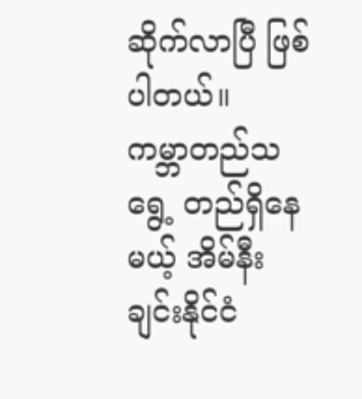ဆိုက်လာပြီ ဖြစ်ပါတယ်။
ကမ္ဘာတည်သရွေ့ တည်ရှိနေမယ့် အိမ်နီးချင်းနိုင်ငံ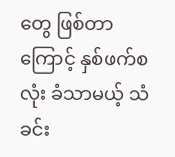တွေ ဖြစ်တာကြောင့် နှစ်ဖက်စလုံး ခံသာမယ့် သံခင်း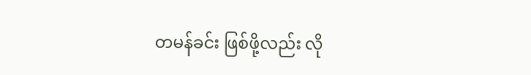တမန်ခင်း ဖြစ်ဖို့လည်း လို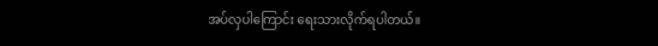အပ်လှပါကြောင်း ရေးသားလိုက်ရပါတယ်။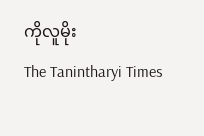ကိုလူမိုး
The Tanintharyi Times